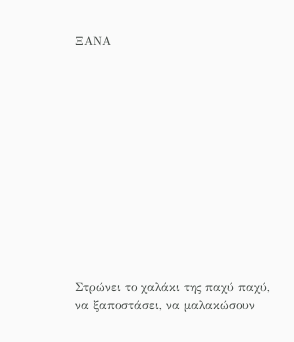ΞΑΝΑ













Στρώνει το χαλάκι της παχύ παχύ,
να ξαποστάσει, να μαλακώσουν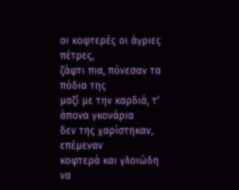οι κοφτερές οι άγριες πέτρες,
ζάφτι πια, πόνεσαν τα πόδια της
μαζί με την καρδιά, τ' άπονα γκονάρια
δεν της χαρίστηκαν, επέμεναν
κοφτερά και γλοιώδη να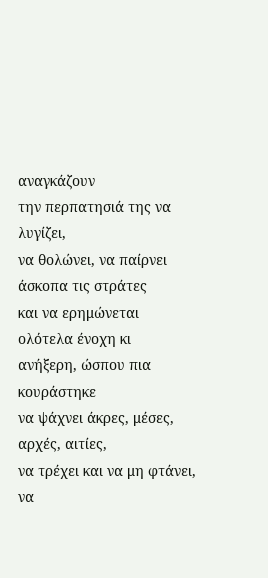αναγκάζουν
την περπατησιά της να λυγίζει,
να θολώνει, να παίρνει άσκοπα τις στράτες
και να ερημώνεται ολότελα ένοχη κι
ανήξερη, ώσπου πια κουράστηκε
να ψάχνει άκρες, μέσες, αρχές, αιτίες,
να τρέχει και να μη φτάνει, να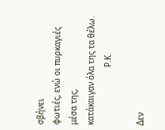σβήνει
φωτιές, ενώ οι πυρκαγιές μέσα της,
κατάκαιγαν όλα της τα θέλω.
                             Ρ.Κ.

Δεν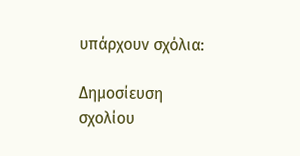υπάρχουν σχόλια:

Δημοσίευση σχολίου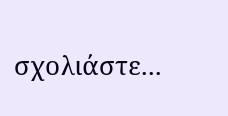σχολιάστε...